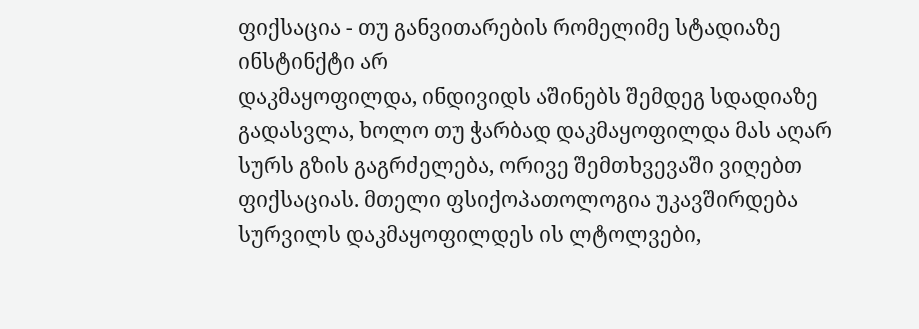ფიქსაცია - თუ განვითარების რომელიმე სტადიაზე ინსტინქტი არ
დაკმაყოფილდა, ინდივიდს აშინებს შემდეგ სდადიაზე გადასვლა, ხოლო თუ ჭარბად დაკმაყოფილდა მას აღარ სურს გზის გაგრძელება, ორივე შემთხვევაში ვიღებთ ფიქსაციას. მთელი ფსიქოპათოლოგია უკავშირდება სურვილს დაკმაყოფილდეს ის ლტოლვები,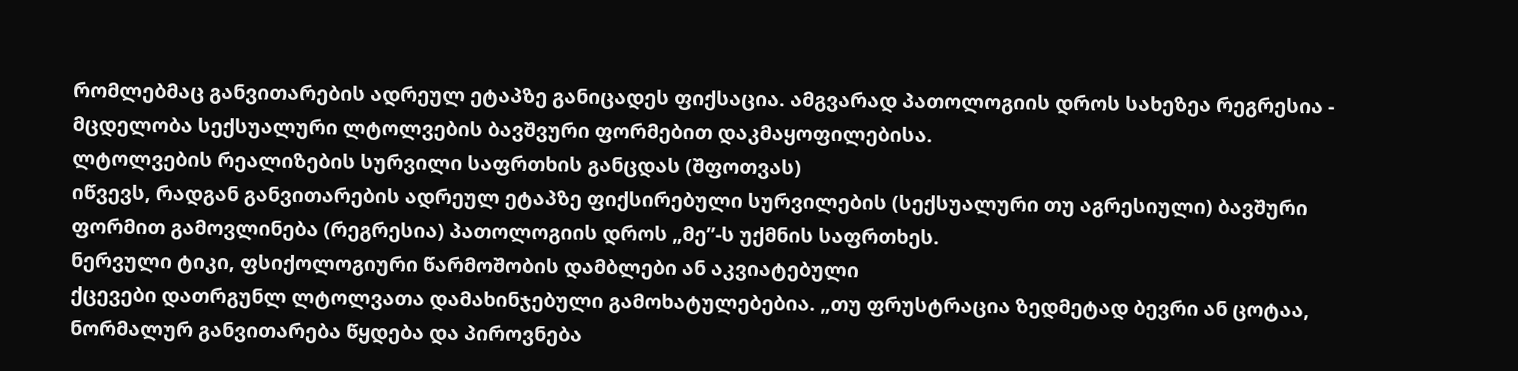რომლებმაც განვითარების ადრეულ ეტაპზე განიცადეს ფიქსაცია. ამგვარად პათოლოგიის დროს სახეზეა რეგრესია - მცდელობა სექსუალური ლტოლვების ბავშვური ფორმებით დაკმაყოფილებისა.
ლტოლვების რეალიზების სურვილი საფრთხის განცდას (შფოთვას)
იწვევს, რადგან განვითარების ადრეულ ეტაპზე ფიქსირებული სურვილების (სექსუალური თუ აგრესიული) ბავშური ფორმით გამოვლინება (რეგრესია) პათოლოგიის დროს „მე”-ს უქმნის საფრთხეს.
ნერვული ტიკი, ფსიქოლოგიური წარმოშობის დამბლები ან აკვიატებული
ქცევები დათრგუნლ ლტოლვათა დამახინჯებული გამოხატულებებია. „თუ ფრუსტრაცია ზედმეტად ბევრი ან ცოტაა, ნორმალურ განვითარება წყდება და პიროვნება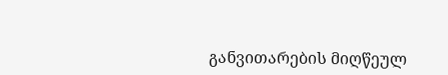განვითარების მიღწეულ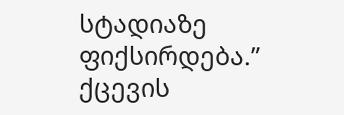სტადიაზე ფიქსირდება.”
ქცევის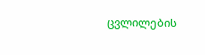ცვლილების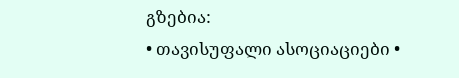გზებია:
• თავისუფალი ასოციაციები •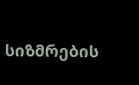სიზმრების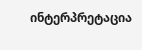ინტერპრეტაცია